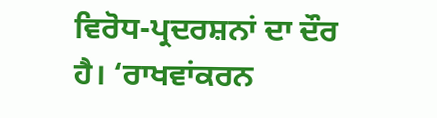ਵਿਰੋਧ-ਪ੍ਰਦਰਸ਼ਨਾਂ ਦਾ ਦੌਰ ਹੈ। ‘ਰਾਖਵਾਂਕਰਨ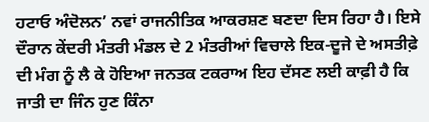ਹਟਾਓ ਅੰਦੋਲਨ’ ਨਵਾਂ ਰਾਜਨੀਤਿਕ ਆਕਰਸ਼ਣ ਬਣਦਾ ਦਿਸ ਰਿਹਾ ਹੈ। ਇਸੇ ਦੌਰਾਨ ਕੇਂਦਰੀ ਮੰਤਰੀ ਮੰਡਲ ਦੇ 2 ਮੰਤਰੀਆਂ ਵਿਚਾਲੇ ਇਕ-ਦੂਜੇ ਦੇ ਅਸਤੀਫ਼ੇ ਦੀ ਮੰਗ ਨੂੰ ਲੈ ਕੇ ਹੋਇਆ ਜਨਤਕ ਟਕਰਾਅ ਇਹ ਦੱਸਣ ਲਈ ਕਾਫ਼ੀ ਹੈ ਕਿ ਜਾਤੀ ਦਾ ਜਿੰਨ ਹੁਣ ਕਿੰਨਾ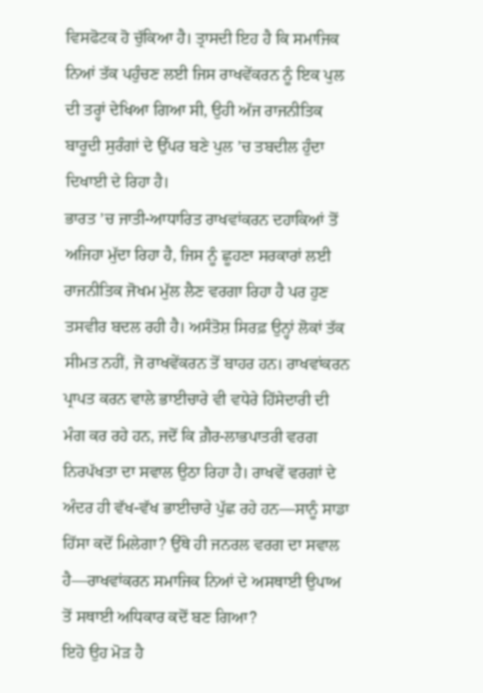ਵਿਸਫੋਟਕ ਹੋ ਚੁੱਕਿਆ ਹੈ। ਤ੍ਰਾਸਦੀ ਇਹ ਹੈ ਕਿ ਸਮਾਜਿਕ ਨਿਆਂ ਤੱਕ ਪਹੁੰਚਣ ਲਈ ਜਿਸ ਰਾਖਵੇਂਕਰਨ ਨੂੰ ਇਕ ਪੁਲ ਦੀ ਤਰ੍ਹਾਂ ਦੇਖਿਆ ਗਿਆ ਸੀ, ਉਹੀ ਅੱਜ ਰਾਜਨੀਤਿਕ ਬਾਰੂਦੀ ਸੁਰੰਗਾਂ ਦੇ ਉੱਪਰ ਬਣੇ ਪੁਲ ’ਚ ਤਬਦੀਲ ਹੁੰਦਾ ਦਿਖਾਈ ਦੇ ਰਿਹਾ ਹੈ।
ਭਾਰਤ ’ਚ ਜਾਤੀ-ਆਧਾਰਿਤ ਰਾਖਵਾਂਕਰਨ ਦਹਾਕਿਆਂ ਤੋਂ ਅਜਿਹਾ ਮੁੱਦਾ ਰਿਹਾ ਹੈ, ਜਿਸ ਨੂੰ ਛੂਹਣਾ ਸਰਕਾਰਾਂ ਲਈ ਰਾਜਨੀਤਿਕ ਜੋਖਮ ਮੁੱਲ ਲੈਣ ਵਰਗਾ ਰਿਹਾ ਹੈ ਪਰ ਹੁਣ ਤਸਵੀਰ ਬਦਲ ਰਹੀ ਹੈ। ਅਸੰਤੋਸ਼ ਸਿਰਫ਼ ਉਨ੍ਹਾਂ ਲੋਕਾਂ ਤੱਕ ਸੀਮਤ ਨਹੀਂ, ਜੋ ਰਾਖਵੇਂਕਰਨ ਤੋਂ ਬਾਹਰ ਹਨ। ਰਾਖਵਾਂਕਰਨ ਪ੍ਰਾਪਤ ਕਰਨ ਵਾਲੇ ਭਾਈਚਾਰੇ ਵੀ ਵਧੇਰੇ ਹਿੱਸੇਦਾਰੀ ਦੀ ਮੰਗ ਕਰ ਰਹੇ ਹਨ, ਜਦੋਂ ਕਿ ਗ਼ੈਰ-ਲਾਭਪਾਤਰੀ ਵਰਗ ਨਿਰਪੱਖਤਾ ਦਾ ਸਵਾਲ ਉਠਾ ਰਿਹਾ ਹੈ। ਰਾਖਵੇਂ ਵਰਗਾਂ ਦੇ ਅੰਦਰ ਹੀ ਵੱਖ-ਵੱਖ ਭਾਈਚਾਰੇ ਪੁੱਛ ਰਹੇ ਹਨ—ਸਾਨੂੰ ਸਾਡਾ ਹਿੱਸਾ ਕਦੋਂ ਮਿਲੇਗਾ? ਉੱਥੇ ਹੀ ਜਨਰਲ ਵਰਗ ਦਾ ਸਵਾਲ ਹੈ—ਰਾਖਵਾਂਕਰਨ ਸਮਾਜਿਕ ਨਿਆਂ ਦੇ ਅਸਥਾਈ ਉਪਾਅ ਤੋਂ ਸਥਾਈ ਅਧਿਕਾਰ ਕਦੋਂ ਬਣ ਗਿਆ?
ਇਹੋ ਉਹ ਮੋੜ ਹੈ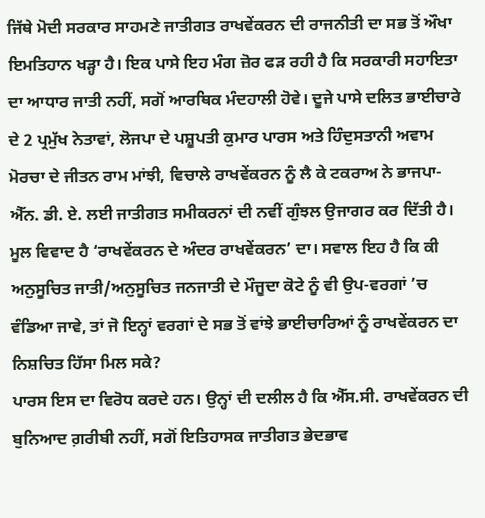ਜਿੱਥੇ ਮੋਦੀ ਸਰਕਾਰ ਸਾਹਮਣੇ ਜਾਤੀਗਤ ਰਾਖਵੇਂਕਰਨ ਦੀ ਰਾਜਨੀਤੀ ਦਾ ਸਭ ਤੋਂ ਔਖਾ ਇਮਤਿਹਾਨ ਖੜ੍ਹਾ ਹੈ। ਇਕ ਪਾਸੇ ਇਹ ਮੰਗ ਜ਼ੋਰ ਫੜ ਰਹੀ ਹੈ ਕਿ ਸਰਕਾਰੀ ਸਹਾਇਤਾ ਦਾ ਆਧਾਰ ਜਾਤੀ ਨਹੀਂ, ਸਗੋਂ ਆਰਥਿਕ ਮੰਦਹਾਲੀ ਹੋਵੇ। ਦੂਜੇ ਪਾਸੇ ਦਲਿਤ ਭਾਈਚਾਰੇ ਦੇ 2 ਪ੍ਰਮੁੱਖ ਨੇਤਾਵਾਂ, ਲੋਜਪਾ ਦੇ ਪਸ਼ੂਪਤੀ ਕੁਮਾਰ ਪਾਰਸ ਅਤੇ ਹਿੰਦੁਸਤਾਨੀ ਅਵਾਮ ਮੋਰਚਾ ਦੇ ਜੀਤਨ ਰਾਮ ਮਾਂਝੀ, ਵਿਚਾਲੇ ਰਾਖਵੇਂਕਰਨ ਨੂੰ ਲੈ ਕੇ ਟਕਰਾਅ ਨੇ ਭਾਜਪਾ-ਐੱਨ. ਡੀ. ਏ. ਲਈ ਜਾਤੀਗਤ ਸਮੀਕਰਨਾਂ ਦੀ ਨਵੀਂ ਗੁੰਝਲ ਉਜਾਗਰ ਕਰ ਦਿੱਤੀ ਹੈ।
ਮੂਲ ਵਿਵਾਦ ਹੈ ‘ਰਾਖਵੇਂਕਰਨ ਦੇ ਅੰਦਰ ਰਾਖਵੇਂਕਰਨ’ ਦਾ। ਸਵਾਲ ਇਹ ਹੈ ਕਿ ਕੀ ਅਨੁਸੂਚਿਤ ਜਾਤੀ/ਅਨੁਸੂਚਿਤ ਜਨਜਾਤੀ ਦੇ ਮੌਜੂਦਾ ਕੋਟੇ ਨੂੰ ਵੀ ਉਪ-ਵਰਗਾਂ ’ਚ ਵੰਡਿਆ ਜਾਵੇ, ਤਾਂ ਜੋ ਇਨ੍ਹਾਂ ਵਰਗਾਂ ਦੇ ਸਭ ਤੋਂ ਵਾਂਝੇ ਭਾਈਚਾਰਿਆਂ ਨੂੰ ਰਾਖਵੇਂਕਰਨ ਦਾ ਨਿਸ਼ਚਿਤ ਹਿੱਸਾ ਮਿਲ ਸਕੇ?
ਪਾਰਸ ਇਸ ਦਾ ਵਿਰੋਧ ਕਰਦੇ ਹਨ। ਉਨ੍ਹਾਂ ਦੀ ਦਲੀਲ ਹੈ ਕਿ ਐੱਸ.ਸੀ. ਰਾਖਵੇਂਕਰਨ ਦੀ ਬੁਨਿਆਦ ਗ਼ਰੀਬੀ ਨਹੀਂ, ਸਗੋਂ ਇਤਿਹਾਸਕ ਜਾਤੀਗਤ ਭੇਦਭਾਵ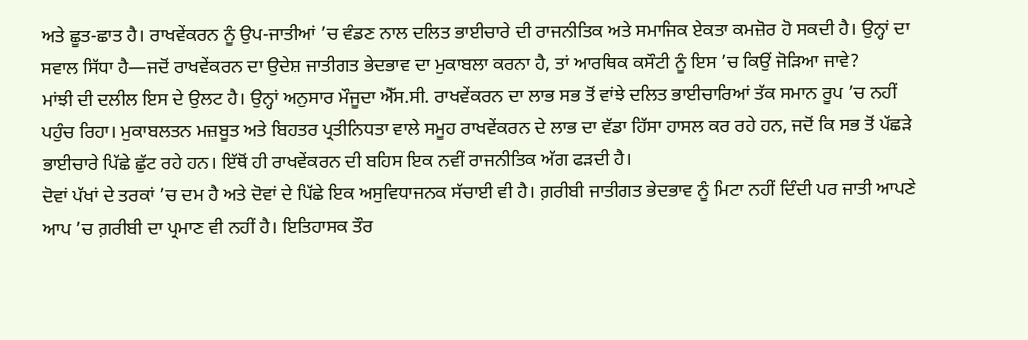ਅਤੇ ਛੂਤ-ਛਾਤ ਹੈ। ਰਾਖਵੇਂਕਰਨ ਨੂੰ ਉਪ-ਜਾਤੀਆਂ ’ਚ ਵੰਡਣ ਨਾਲ ਦਲਿਤ ਭਾਈਚਾਰੇ ਦੀ ਰਾਜਨੀਤਿਕ ਅਤੇ ਸਮਾਜਿਕ ਏਕਤਾ ਕਮਜ਼ੋਰ ਹੋ ਸਕਦੀ ਹੈ। ਉਨ੍ਹਾਂ ਦਾ ਸਵਾਲ ਸਿੱਧਾ ਹੈ—ਜਦੋਂ ਰਾਖਵੇਂਕਰਨ ਦਾ ਉਦੇਸ਼ ਜਾਤੀਗਤ ਭੇਦਭਾਵ ਦਾ ਮੁਕਾਬਲਾ ਕਰਨਾ ਹੈ, ਤਾਂ ਆਰਥਿਕ ਕਸੌਟੀ ਨੂੰ ਇਸ ’ਚ ਕਿਉਂ ਜੋੜਿਆ ਜਾਵੇ?
ਮਾਂਝੀ ਦੀ ਦਲੀਲ ਇਸ ਦੇ ਉਲਟ ਹੈ। ਉਨ੍ਹਾਂ ਅਨੁਸਾਰ ਮੌਜੂਦਾ ਐੱਸ.ਸੀ. ਰਾਖਵੇਂਕਰਨ ਦਾ ਲਾਭ ਸਭ ਤੋਂ ਵਾਂਝੇ ਦਲਿਤ ਭਾਈਚਾਰਿਆਂ ਤੱਕ ਸਮਾਨ ਰੂਪ ’ਚ ਨਹੀਂ ਪਹੁੰਚ ਰਿਹਾ। ਮੁਕਾਬਲਤਨ ਮਜ਼ਬੂਤ ਅਤੇ ਬਿਹਤਰ ਪ੍ਰਤੀਨਿਧਤਾ ਵਾਲੇ ਸਮੂਹ ਰਾਖਵੇਂਕਰਨ ਦੇ ਲਾਭ ਦਾ ਵੱਡਾ ਹਿੱਸਾ ਹਾਸਲ ਕਰ ਰਹੇ ਹਨ, ਜਦੋਂ ਕਿ ਸਭ ਤੋਂ ਪੱਛੜੇ ਭਾਈਚਾਰੇ ਪਿੱਛੇ ਛੁੱਟ ਰਹੇ ਹਨ। ਇੱਥੋਂ ਹੀ ਰਾਖਵੇਂਕਰਨ ਦੀ ਬਹਿਸ ਇਕ ਨਵੀਂ ਰਾਜਨੀਤਿਕ ਅੱਗ ਫੜਦੀ ਹੈ।
ਦੋਵਾਂ ਪੱਖਾਂ ਦੇ ਤਰਕਾਂ ’ਚ ਦਮ ਹੈ ਅਤੇ ਦੋਵਾਂ ਦੇ ਪਿੱਛੇ ਇਕ ਅਸੁਵਿਧਾਜਨਕ ਸੱਚਾਈ ਵੀ ਹੈ। ਗ਼ਰੀਬੀ ਜਾਤੀਗਤ ਭੇਦਭਾਵ ਨੂੰ ਮਿਟਾ ਨਹੀਂ ਦਿੰਦੀ ਪਰ ਜਾਤੀ ਆਪਣੇ ਆਪ ’ਚ ਗ਼ਰੀਬੀ ਦਾ ਪ੍ਰਮਾਣ ਵੀ ਨਹੀਂ ਹੈ। ਇਤਿਹਾਸਕ ਤੌਰ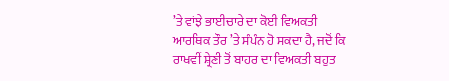’ਤੇ ਵਾਂਝੇ ਭਾਈਚਾਰੇ ਦਾ ਕੋਈ ਵਿਅਕਤੀ ਆਰਥਿਕ ਤੌਰ ’ਤੇ ਸੰਪੰਨ ਹੋ ਸਕਦਾ ਹੈ, ਜਦੋਂ ਕਿ ਰਾਖਵੀਂ ਸ਼੍ਰੇਣੀ ਤੋਂ ਬਾਹਰ ਦਾ ਵਿਅਕਤੀ ਬਹੁਤ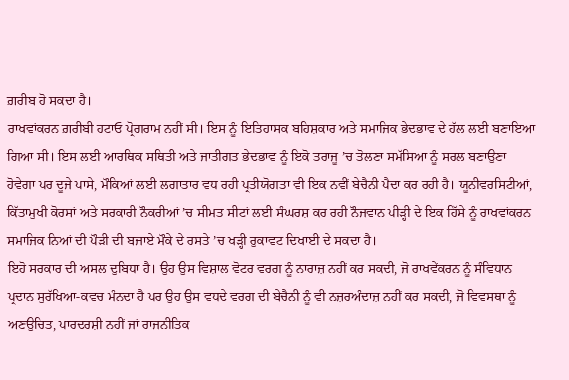ਗ਼ਰੀਬ ਹੋ ਸਕਦਾ ਹੈ।
ਰਾਖਵਾਂਕਰਨ ਗ਼ਰੀਬੀ ਹਟਾਓ ਪ੍ਰੋਗਰਾਮ ਨਹੀਂ ਸੀ। ਇਸ ਨੂੰ ਇਤਿਹਾਸਕ ਬਹਿਸ਼ਕਾਰ ਅਤੇ ਸਮਾਜਿਕ ਭੇਦਭਾਵ ਦੇ ਹੱਲ ਲਈ ਬਣਾਇਆ ਗਿਆ ਸੀ। ਇਸ ਲਈ ਆਰਥਿਕ ਸਥਿਤੀ ਅਤੇ ਜਾਤੀਗਤ ਭੇਦਭਾਵ ਨੂੰ ਇਕੋ ਤਰਾਜੂ ’ਚ ਤੋਲਣਾ ਸਮੱਸਿਆ ਨੂੰ ਸਰਲ ਬਣਾਉਣਾ ਹੋਵੇਗਾ ਪਰ ਦੂਜੇ ਪਾਸੇ, ਮੌਕਿਆਂ ਲਈ ਲਗਾਤਾਰ ਵਧ ਰਹੀ ਪ੍ਰਤੀਯੋਗਤਾ ਵੀ ਇਕ ਨਵੀਂ ਬੇਚੈਨੀ ਪੈਦਾ ਕਰ ਰਹੀ ਹੈ। ਯੂਨੀਵਰਸਿਟੀਆਂ, ਕਿੱਤਾਮੁਖੀ ਕੋਰਸਾਂ ਅਤੇ ਸਰਕਾਰੀ ਨੌਕਰੀਆਂ ’ਚ ਸੀਮਤ ਸੀਟਾਂ ਲਈ ਸੰਘਰਸ਼ ਕਰ ਰਹੀ ਨੌਜਵਾਨ ਪੀੜ੍ਹੀ ਦੇ ਇਕ ਹਿੱਸੇ ਨੂੰ ਰਾਖਵਾਂਕਰਨ ਸਮਾਜਿਕ ਨਿਆਂ ਦੀ ਪੌੜੀ ਦੀ ਬਜਾਏ ਮੌਕੇ ਦੇ ਰਸਤੇ ’ਚ ਖੜ੍ਹੀ ਰੁਕਾਵਟ ਦਿਖਾਈ ਦੇ ਸਕਦਾ ਹੈ।
ਇਹੋ ਸਰਕਾਰ ਦੀ ਅਸਲ ਦੁਬਿਧਾ ਹੈ। ਉਹ ਉਸ ਵਿਸ਼ਾਲ ਵੋਟਰ ਵਰਗ ਨੂੰ ਨਾਰਾਜ਼ ਨਹੀਂ ਕਰ ਸਕਦੀ, ਜੋ ਰਾਖਵੇਂਕਰਨ ਨੂੰ ਸੰਵਿਧਾਨ ਪ੍ਰਦਾਨ ਸੁਰੱਖਿਆ-ਕਵਚ ਮੰਨਦਾ ਹੈ ਪਰ ਉਹ ਉਸ ਵਧਦੇ ਵਰਗ ਦੀ ਬੇਚੈਨੀ ਨੂੰ ਵੀ ਨਜ਼ਰਅੰਦਾਜ਼ ਨਹੀਂ ਕਰ ਸਕਦੀ, ਜੋ ਵਿਵਸਥਾ ਨੂੰ ਅਣਉਚਿਤ, ਪਾਰਦਰਸ਼ੀ ਨਹੀਂ ਜਾਂ ਰਾਜਨੀਤਿਕ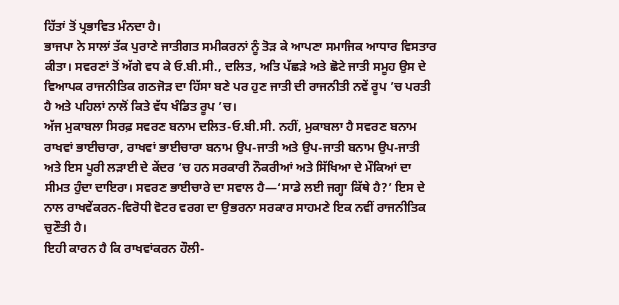ਹਿੱਤਾਂ ਤੋਂ ਪ੍ਰਭਾਵਿਤ ਮੰਨਦਾ ਹੈ।
ਭਾਜਪਾ ਨੇ ਸਾਲਾਂ ਤੱਕ ਪੁਰਾਣੇ ਜਾਤੀਗਤ ਸਮੀਕਰਨਾਂ ਨੂੰ ਤੋੜ ਕੇ ਆਪਣਾ ਸਮਾਜਿਕ ਆਧਾਰ ਵਿਸਤਾਰ ਕੀਤਾ। ਸਵਰਣਾਂ ਤੋਂ ਅੱਗੇ ਵਧ ਕੇ ਓ.ਬੀ.ਸੀ., ਦਲਿਤ, ਅਤਿ ਪੱਛੜੇ ਅਤੇ ਛੋਟੇ ਜਾਤੀ ਸਮੂਹ ਉਸ ਦੇ ਵਿਆਪਕ ਰਾਜਨੀਤਿਕ ਗਠਜੋੜ ਦਾ ਹਿੱਸਾ ਬਣੇ ਪਰ ਹੁਣ ਜਾਤੀ ਦੀ ਰਾਜਨੀਤੀ ਨਵੇਂ ਰੂਪ ’ਚ ਪਰਤੀ ਹੈ ਅਤੇ ਪਹਿਲਾਂ ਨਾਲੋਂ ਕਿਤੇ ਵੱਧ ਖੰਡਿਤ ਰੂਪ ’ਚ।
ਅੱਜ ਮੁਕਾਬਲਾ ਸਿਰਫ਼ ਸਵਰਣ ਬਨਾਮ ਦਲਿਤ-ਓ.ਬੀ.ਸੀ. ਨਹੀਂ, ਮੁਕਾਬਲਾ ਹੈ ਸਵਰਣ ਬਨਾਮ ਰਾਖਵਾਂ ਭਾਈਚਾਰਾ, ਰਾਖਵਾਂ ਭਾਈਚਾਰਾ ਬਨਾਮ ਉਪ-ਜਾਤੀ ਅਤੇ ਉਪ-ਜਾਤੀ ਬਨਾਮ ਉਪ-ਜਾਤੀ ਅਤੇ ਇਸ ਪੂਰੀ ਲੜਾਈ ਦੇ ਕੇਂਦਰ ’ਚ ਹਨ ਸਰਕਾਰੀ ਨੌਕਰੀਆਂ ਅਤੇ ਸਿੱਖਿਆ ਦੇ ਮੌਕਿਆਂ ਦਾ ਸੀਮਤ ਹੁੰਦਾ ਦਾਇਰਾ। ਸਵਰਣ ਭਾਈਚਾਰੇ ਦਾ ਸਵਾਲ ਹੈ—‘ਸਾਡੇ ਲਈ ਜਗ੍ਹਾ ਕਿੱਥੇ ਹੈ?’ ਇਸ ਦੇ ਨਾਲ ਰਾਖਵੇਂਕਰਨ-ਵਿਰੋਧੀ ਵੋਟਰ ਵਰਗ ਦਾ ਉਭਰਨਾ ਸਰਕਾਰ ਸਾਹਮਣੇ ਇਕ ਨਵੀਂ ਰਾਜਨੀਤਿਕ ਚੁਣੌਤੀ ਹੈ।
ਇਹੀ ਕਾਰਨ ਹੈ ਕਿ ਰਾਖਵਾਂਕਰਨ ਹੌਲੀ-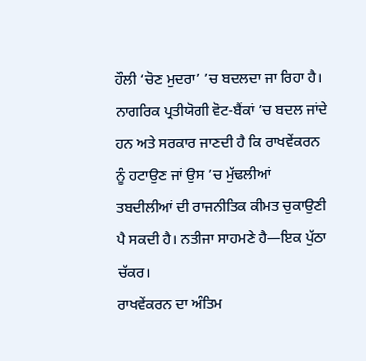ਹੌਲੀ ‘ਚੋਣ ਮੁਦਰਾ’ ’ਚ ਬਦਲਦਾ ਜਾ ਰਿਹਾ ਹੈ। ਨਾਗਰਿਕ ਪ੍ਰਤੀਯੋਗੀ ਵੋਟ-ਬੈਂਕਾਂ ’ਚ ਬਦਲ ਜਾਂਦੇ ਹਨ ਅਤੇ ਸਰਕਾਰ ਜਾਣਦੀ ਹੈ ਕਿ ਰਾਖਵੇਂਕਰਨ ਨੂੰ ਹਟਾਉਣ ਜਾਂ ਉਸ ’ਚ ਮੁੱਢਲੀਆਂ ਤਬਦੀਲੀਆਂ ਦੀ ਰਾਜਨੀਤਿਕ ਕੀਮਤ ਚੁਕਾਉਣੀ ਪੈ ਸਕਦੀ ਹੈ। ਨਤੀਜਾ ਸਾਹਮਣੇ ਹੈ—ਇਕ ਪੁੱਠਾ ਚੱਕਰ।
ਰਾਖਵੇਂਕਰਨ ਦਾ ਅੰਤਿਮ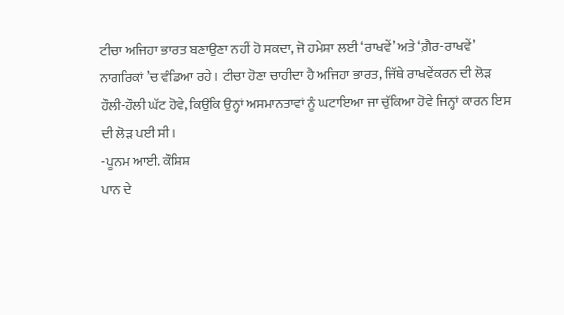ਟੀਚਾ ਅਜਿਹਾ ਭਾਰਤ ਬਣਾਉਣਾ ਨਹੀਂ ਹੋ ਸਕਦਾ, ਜੋ ਹਮੇਸ਼ਾ ਲਈ ‘ਰਾਖਵੇਂ’ ਅਤੇ ‘ਗ਼ੈਰ-ਰਾਖਵੇਂ’ ਨਾਗਰਿਕਾਂ ’ਚ ਵੰਡਿਆ ਰਹੇ। ਟੀਚਾ ਹੋਣਾ ਚਾਹੀਦਾ ਹੈ ਅਜਿਹਾ ਭਾਰਤ, ਜਿੱਥੇ ਰਾਖਵੇਂਕਰਨ ਦੀ ਲੋੜ ਹੌਲੀ-ਹੌਲੀ ਘੱਟ ਹੋਵੇ, ਕਿਉਂਕਿ ਉਨ੍ਹਾਂ ਅਸਮਾਨਤਾਵਾਂ ਨੂੰ ਘਟਾਇਆ ਜਾ ਚੁੱਕਿਆ ਹੋਵੇ ਜਿਨ੍ਹਾਂ ਕਾਰਨ ਇਸ ਦੀ ਲੋੜ ਪਈ ਸੀ।
-ਪੂਨਮ ਆਈ. ਕੌਸ਼ਿਸ਼
ਪਾਨ ਦੇ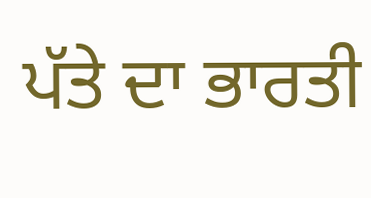ਪੱਤੇ ਦਾ ਭਾਰਤੀ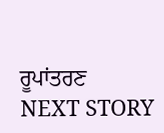ਰੂਪਾਂਤਰਣ
NEXT STORY